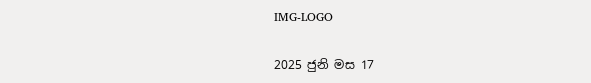IMG-LOGO

2025 ජුනි මස 17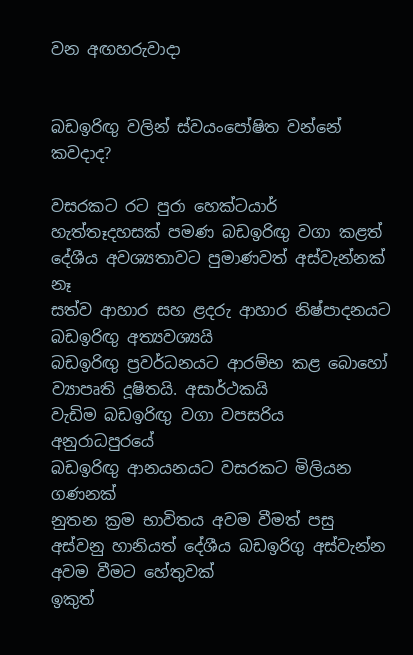වන අඟහරුවාදා


බඩඉරිඟු වලින් ස්වයංපෝෂිත වන්නේ කවදාද?

වසරකට රට පුරා හෙක්ටයාර් හැත්තෑදහසක් පමණ බඩඉරිඟු වගා කළත් දේශීය අවශ්‍යතාවට පුමාණවත් අස්වැන්නක් නෑ
සත්ව ආහාර සහ ළදරු ආහාර නිෂ්පාදනයට බඩඉරිඟු අත්‍යවශ්‍යයි
බඩඉරිඟු ප්‍රවර්ධනයට ආරම්භ කළ බොහෝ ව්‍යාපෘති දූෂිතයි. අසාර්ථකයි
වැඩිම බඩඉරිඟු වගා වපසරිය අනුරාධපුරයේ
බඩඉරිඟු ආනයනයට වසරකට මිලියන ගණනක්
නුතන ක්‍රම භාවිතය අවම වීමත් පසු අස්වනු හානියත් දේශීය බඩඉරිගු අස්වැන්න අවම වීමට හේතුවක්
ඉකුත්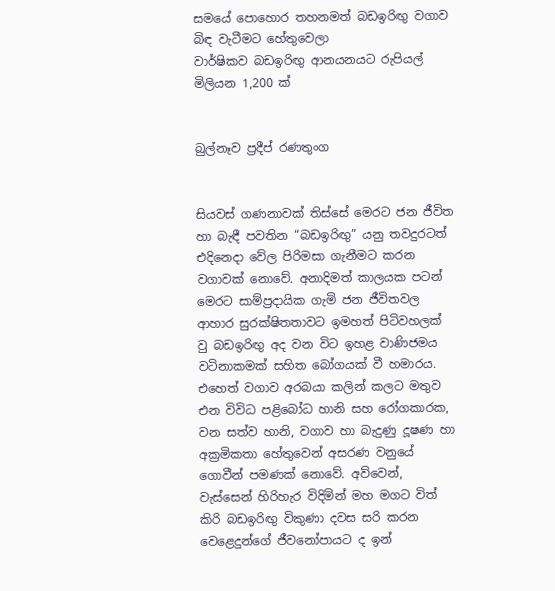සමයේ පොහොර තහනමත් බඩඉරිඟු වගාව බිඳ වැටීමට හේතුවෙලා
වාර්ෂිකව බඩඉරිඟු ආනයනයට රුපියල් මිලියන 1,200 ක්


බුල්නෑව ප්‍රදීප් රණතුංග


සියවස් ගණනාවක් තිස්සේ මෙරට ජන ජීවිත හා බැඳී පවතින “බඩඉරිඟු” යනු තවදුරටත් එදිනෙදා වේල පිරිමසා ගැනීමට කරන වගාවක් නොවේ. අනාදිමත් කාලයක පටන් මෙරට සාම්ප්‍රදායික ගැමි ජන ජීවිතවල ආහාර සුරක්ෂිතතාවට ඉමහත් පිටිවහලක් වු බඩඉරිඟු අද වන විට ඉහළ වාණිජමය වටිනාකමක් සහිත බෝගයක් වී හමාරය. එහෙත් වගාව අරබයා කලින් කලට මතුව එන විවිධ පළිබෝධ හානි සහ රෝගකාරක, වන සත්ව හානි, වගාව හා බැදුණු දූෂණ හා අක්‍රමිකතා හේතුවෙන් අසරණ වනුයේ ගොවීන් පමණක් නොවේ. අව්වෙන්, වැස්සෙන් හිරිහැර විදිමින් මහ මගට විත් කිරි බඩඉරිඟු විකුණා දවස සරි කරන වෙළෙදුන්ගේ ජීවනෝපායට ද ඉන්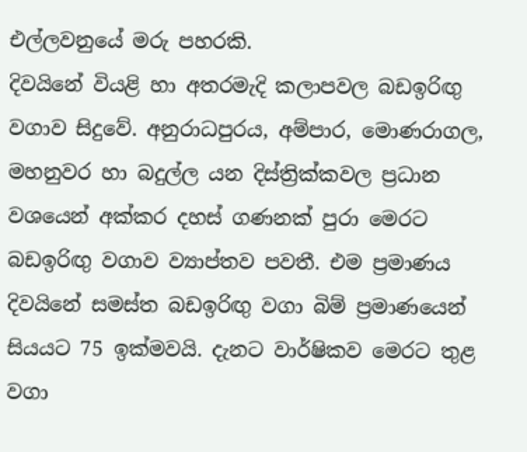එල්ලවනුයේ මරු පහරකි.
දිවයිනේ වියළි හා අතරමැදි කලාපවල බඩඉරිඟු වගාව සිදුවේ. අනුරාධපුරය, අම්පාර, මොණරාගල, මහනුවර හා බදුල්ල යන දිස්ත්‍රික්කවල ප්‍රධාන වශයෙන් අක්කර දහස් ගණනක් පුරා මෙරට බඩඉරිඟු වගාව ව්‍යාප්තව පවතී. එම ප්‍රමාණය දිවයිනේ සමස්ත බඩඉරිඟු වගා බිම් ප්‍රමාණයෙන් සියයට 75 ඉක්මවයි. දැනට වාර්ෂිකව මෙරට තුළ වගා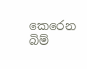කෙරෙන බිම්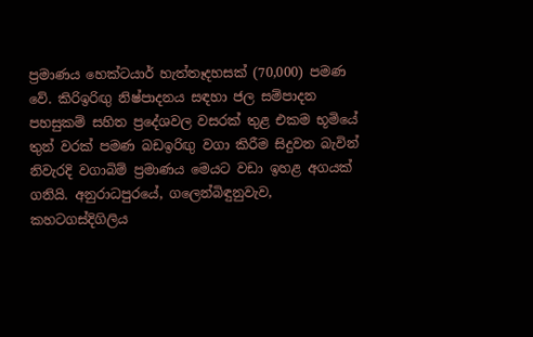ප්‍රමාණය හෙක්ටයාර් හැත්තෑදහසක් (70,000) පමණ වේ. කිරිඉරිඟු‍ නිෂ්පාදනය සඳහා ජල සම්පාදන පහසුකම් සහිත ප්‍රදේශවල වසරක් තුළ එකම භූමියේ තුන් වරක් පමණ බඩඉරිඟු‍ වගා කිරීම සිදුවන බැවින් නිවැරදි වගාබිම් ප්‍රමාණය මෙයට වඩා ඉහළ අගයක් ගනියි. අනුරාධපුරයේ, ගලෙන්බිඳුනුවැව, කහටගස්දිගිලිය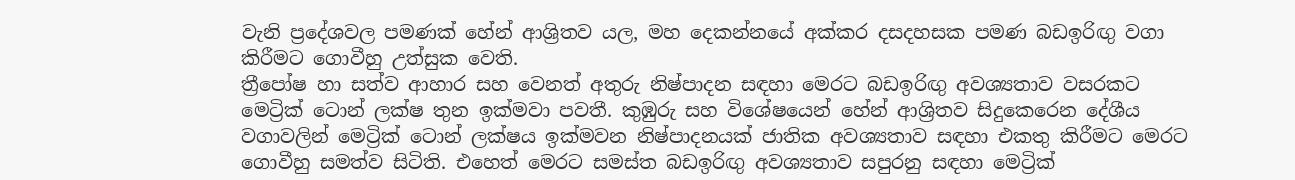වැනි ප්‍රදේශවල පමණක් හේන් ආශ්‍රිතව යල, මහ දෙකන්නයේ අක්කර දසදහසක පමණ බඩඉරිඟු වගා කිරීමට ගොවීහු උත්සුක වෙති.
ත්‍රීපෝෂ හා සත්ව ආහාර සහ වෙනත් අතුරු නිෂ්පාදන සඳහා මෙරට බඩඉරිඟු‍ අවශ්‍යතාව වසරකට මෙට්‍රික් ටොන් ලක්ෂ තුන ඉක්මවා පවතී. කුඹුරු සහ විශේෂයෙන් හේන් ආශ්‍රිතව සිදුකෙරෙන දේශීය වගාවලින් මෙට්‍රික් ටොන් ලක්ෂය ඉක්මවන නිෂ්පාදනයක් ජාතික අවශ්‍යතාව සඳහා එකතු කිරීමට මෙරට ගොවීහු සමත්ව සිටිති. එහෙත් මෙරට සමස්ත බඩඉරිඟු අවශ්‍යතාව සපුරනු සඳහා මෙට්‍රික්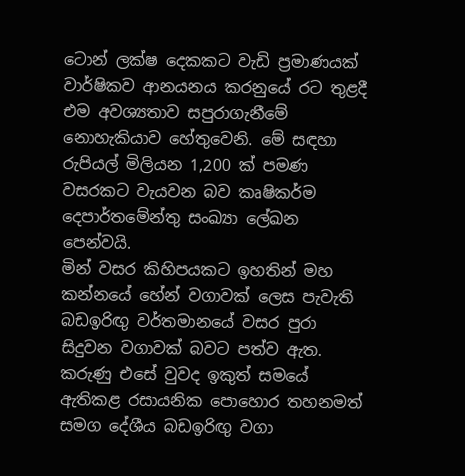ටොන් ලක්ෂ දෙකකට වැඩි ප්‍රමාණයක් වාර්ෂිකව ආනයනය කරනුයේ රට තුළදී එම අවශ්‍යතාව සපුරාගැනීමේ නොහැකියාව හේතුවෙනි. මේ සඳහා රුපියල් මිලියන 1,200 ක් පමණ වසරකට වැයවන බව කෘෂිකර්ම දෙපාර්තමේන්තු සංඛ්‍යා ලේඛන පෙන්වයි.
මින් වසර කිහිපයකට ඉහතින් මහ කන්නයේ හේන් වගාවක් ලෙස පැවැති බඩඉරිඟු වර්තමානයේ වසර පුරා සිදුවන වගාවක් බවට පත්ව ඇත. කරුණු එසේ වුවද ඉකුත් සමයේ ඇතිකළ රසායනික පොහොර තහනමත් සමග දේශීය බඩඉරිඟු වගා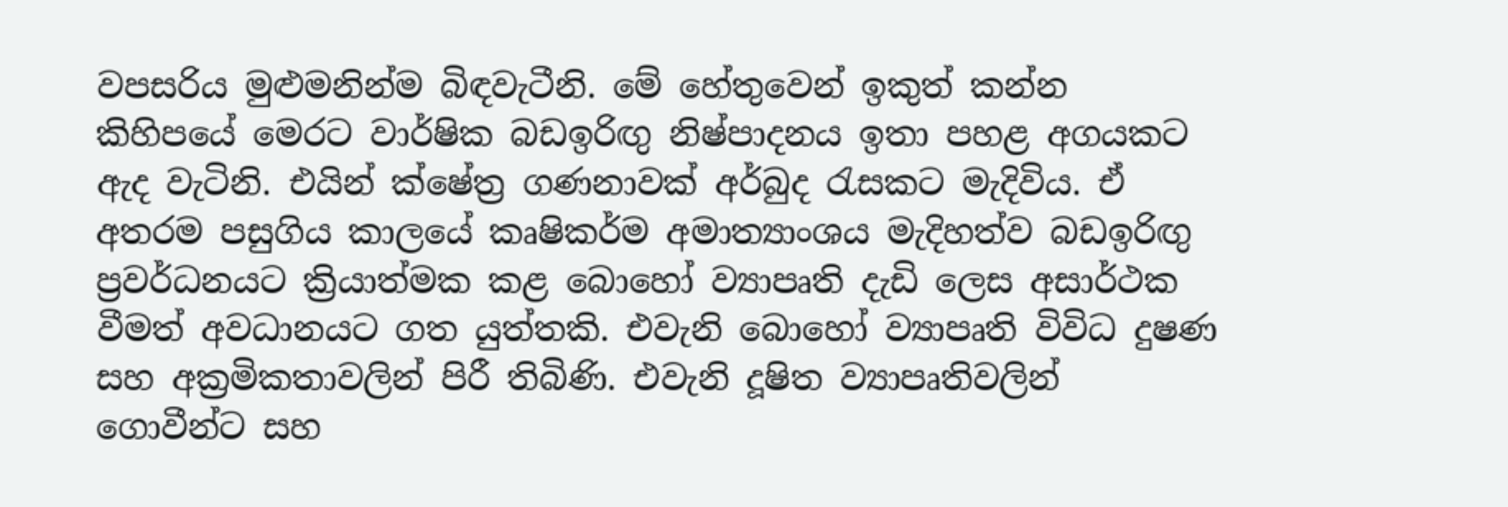වපසරිය මුළුමනින්ම බිඳවැටීනි. මේ හේතුවෙන් ඉකුත් කන්න කිහිපයේ මෙරට වාර්ෂික බඩඉරිඟු නිෂ්පාදනය ඉතා පහළ අගයකට ඇද වැටිනි. එයින් ක්ෂේත්‍ර ගණනාවක් අර්බුද රැසකට මැදිවිය. ඒ අතරම පසුගිය කාලයේ කෘෂිකර්ම අමාත්‍යාංශය මැදිහත්ව බඩඉරිඟු ප්‍රවර්ධනයට ක්‍රියාත්මක කළ බොහෝ ව්‍යාපෘති දැඩි ලෙස අසාර්ථක වීමත් අවධානයට ගත යුත්තකි. එවැනි බොහෝ ව්‍යාපෘති විවිධ දුෂණ සහ අක්‍රමිකතාවලින් පිරී තිබිණි. එවැනි දූෂිත ව්‍යාපෘතිවලින් ගොවීන්ට සහ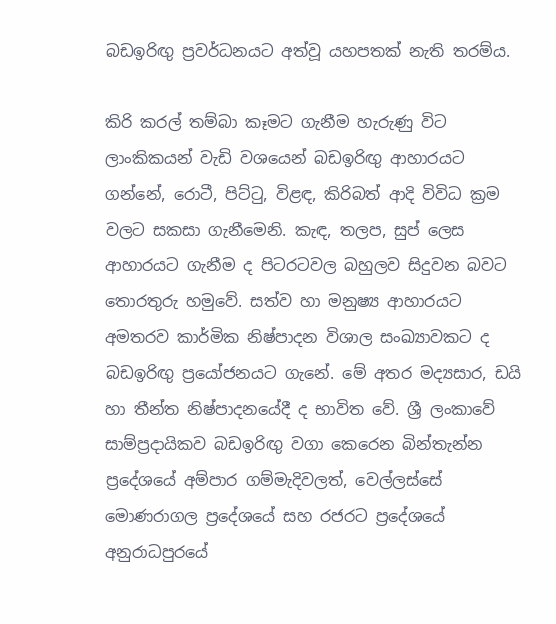බඩඉරිඟු ප්‍රවර්ධනයට අත්වූ යහපතක් නැති තරම්ය.

කිරි කරල් තම්බා කෑමට ගැනීම හැරුණු විට ලාංකිකයන් වැඩි වශයෙන් බඩඉරිඟු‍ ආහාරයට ගන්නේ, රොටී, පිට්ටු, විළඳ, කිරිබත් ආදි විවිධ ක්‍රම වලට සකසා ගැනීමෙනි. කැඳ, තලප, සුප් ලෙස ආහාරයට ගැනීම ද පිටරටවල බහුලව සිදුවන බවට තොරතුරු හමුවේ. සත්ව හා මනුෂ්‍ය ආහාරයට අමතරව කාර්මික නිෂ්පාදන විශාල සංඛ්‍යාවකට ද බඩඉරිඟු‍ ප්‍රයෝජනයට ගැනේ. මේ අතර මද්‍යසාර, ඩයි හා තීන්ත නිෂ්පාදනයේදී ද භාවිත වේ. ශ්‍රී ලංකාවේ සාම්ප්‍රදායිකව බඩඉරිඟු‍ වගා කෙරෙන බින්තැන්න ප්‍රදේශයේ අම්පාර ගම්මැදිවලත්, වෙල්ලස්සේ මොණරාගල ප්‍රදේශයේ සහ රජරට ප්‍රදේශයේ අනුරාධපුරයේ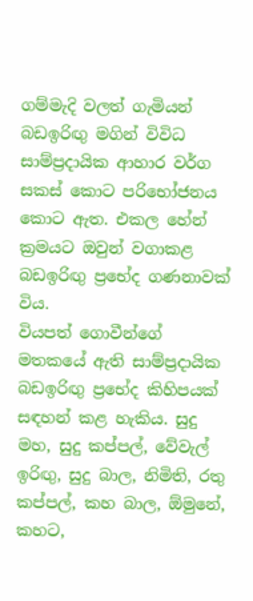ගම්මැදි වලත් ගැමියන් බඩඉරිඟු‍ මගින් විවිධ සාම්ප්‍රදායික ආහාර වර්ග සකස් කොට පරිභෝජනය කොට ඇත. එකල හේන් ක්‍රමයට ඔවුන් වගාකළ බඩඉරිඟු‍ ප්‍රභේද ගණනාවක් විය.
වියපත් ගොවීන්ගේ මතකයේ ඇති සාම්ප්‍රදායික බඩඉරිඟු ප්‍රභේද කිහිපයක් සඳහන් කළ හැකිය. සුදු මහ, සුදු කප්පල්, වේවැල් ඉරිඟු, සුදු බාල, නිමිති, රතු කප්පල්, කහ බාල, ඕමුනේ, කහට,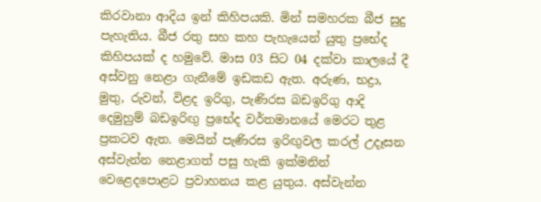කිරවානා ආදිය ඉන් කිහිපයකි. මින් සමහරක බීජ සුදු පැහැතිය. බීජ රතු සහ කහ පැහැයෙන් යුතු ප්‍රභේද කිහිපයක් ද හමුවේ. මාස 03 සිට 04 දක්වා කාලයේ දී අස්වනු නෙළා ගැනීමේ ඉඩකඩ ඇත. අරුණ, භද්‍රා, මුතු, රුවන්, විළද ඉරිගු, පැණිරස බඩඉරිගු ආදි දෙමුහුම් බඩඉරිඟු ප්‍රභේද වර්තමානයේ මෙරට තුළ ප්‍රකටව ඇත. මෙයින් පැණිරස ඉරිඟු‍වල කරල් උදෑසන අස්වැන්න නෙළාගත් පසු හැකි ඉක්මනින් වෙළෙදපොළට ප්‍රවාහනය කළ යුතුය. අස්වැන්න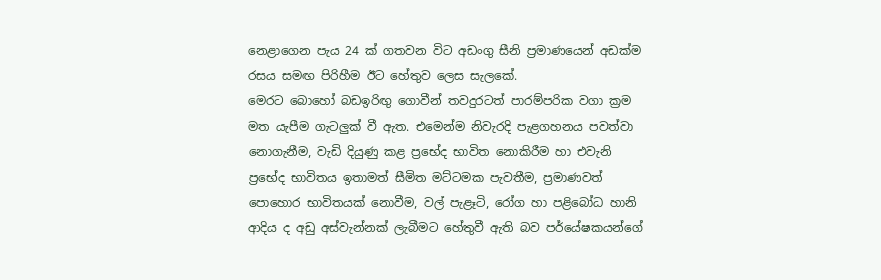නෙළාගෙන පැය 24 ක් ගතවන විට අඩංගු සීනි ප්‍රමාණයෙන් අඩක්ම රසය සමඟ පිරිහීම ඊට හේතුව ලෙස සැලකේ.
මෙරට බොහෝ බඩඉරිඟු‍ ගොවීන් තවදුරටත් පාරම්පරික වගා ක්‍රම මත යැපීම ගැටලු‍ක් වී ඇත. එමෙන්ම නිවැරදි පැළගහනය පවත්වා නොගැනීම, වැඩි දියුණු කළ ප්‍රභේද භාවිත නොකිරීම හා එවැනි ප්‍රභේද භාවිතය ඉතාමත් සීමිත මට්ටමක පැවතීම, ප්‍රමාණවත් පොහොර භාවිතයක් නොවීම, වල් පැළෑටි, රෝග හා පළිබෝධ හානි ආදිය ද අඩු අස්වැන්නක් ලැබීමට හේතුවී ඇති බව පර්යේෂකයන්ගේ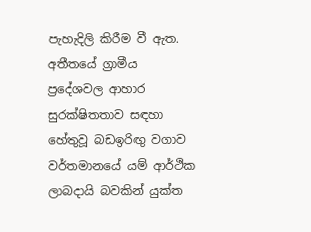පැහැදිලි කිරීම වී ඇත. අතීතයේ ග්‍රාමීය ප්‍රදේශවල ආහාර සුරක්ෂිතතාව සඳහා හේතුවූ බඩඉරිඟු‍ වගාව වර්තමානයේ යම් ආර්ථික ලාබදායි බවකින් යුක්ත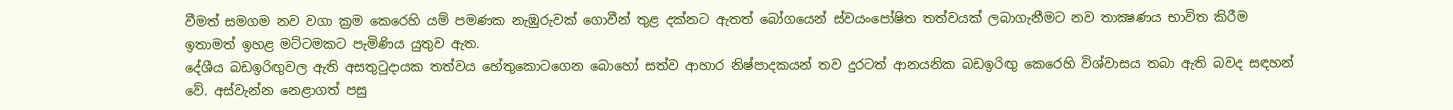වීමත් සමගම නව වගා ක්‍රම කෙරෙහි යම් පමණක නැඹුරුවක් ගොවීන් තුළ දක්නට ඇතත් බෝගයෙන් ස්වයංපෝෂිත තත්වයක් ලබාගැනීමට නව තාක්‍ෂණය භාවිත කිරීම ඉතාමත් ඉහළ මට්ටමකට පැමිණිය යුතුව ඇත.
දේශීය බඩඉරිඟු‍වල ඇති අසතුටුදායක තත්වය හේතුකොටගෙන බොහෝ සත්ව ආහාර නිෂ්පාදකයන් තව දුරටත් ආනයනික බඩඉරිඟු‍ කෙරෙහි විශ්වාසය තබා ඇති බවද සඳහන් වේ. අස්වැන්න නෙළාගත් පසු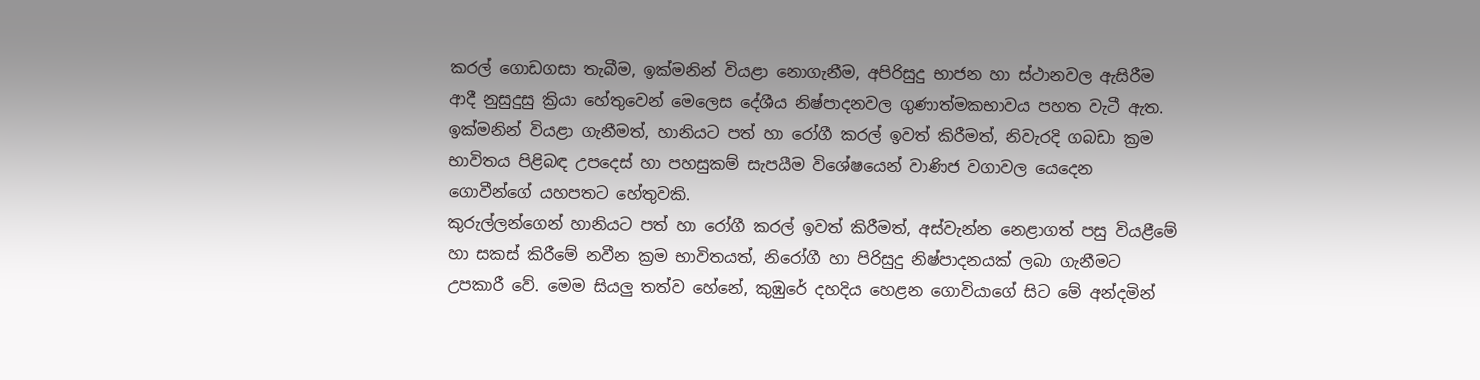කරල් ගොඩගසා තැබීම, ඉක්මනින් වියළා නොගැනීම, අපිරිසුදු භාජන හා ස්ථානවල ඇසිරීම ආදී නුසුදුසු ක්‍රියා හේතුවෙන් මෙලෙස දේශීය නිෂ්පාදනවල ගුණාත්මකභාවය පහත වැටී ඇත. ඉක්මනින් වියළා ගැනීමත්, හානියට පත් හා රෝගී කරල් ඉවත් කිරීමත්, නිවැරදි ගබඩා ක්‍රම භාවිතය පිළිබඳ උපදෙස් හා පහසුකම් සැපයීම විශේෂයෙන් වාණිජ වගාවල යෙදෙන ගොවීන්ගේ යහපතට හේතුවකි.
කුරුල්ලන්ගෙන් හානියට පත් හා රෝගී කරල් ඉවත් කිරීමත්, අස්වැන්න නෙළාගත් පසු වියළීමේ හා සකස් කිරීමේ නවීන ක්‍රම භාවිතයත්, නිරෝගී හා පිරිසුදු නිෂ්පාදනයක් ලබා ගැනීමට උපකාරී වේ. මෙම සියලු‍ තත්ව හේනේ, කුඹුරේ දහදිය හෙළන ගොවියාගේ සිට මේ අන්දමින්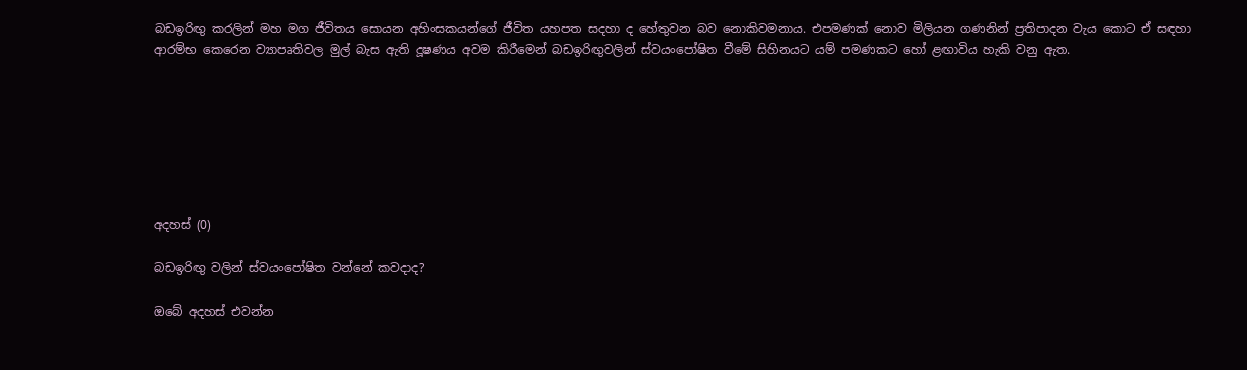බඩඉරිඟු කරලින් මහ මග ජීවිතය සොයන අහිංසකයන්ගේ ජීවිත යහපත සදහා ද හේතුවන බව නොකිවමනාය. එපමණක් නොව මිලියන ගණනින් ප්‍රතිපාදන වැය කොට ඒ සඳහා ආරම්භ කෙරෙන ව්‍යාපෘතිවල මුල් බැස ඇති දූෂණය අවම කිරීමෙන් බඩඉරිඟුවලින් ස්වයංපෝෂිත වීමේ සිහිනයට යම් පමණකට හෝ ළඟාවිය හැකි වනු ඇත.







අදහස් (0)

බඩඉරිඟු වලින් ස්වයංපෝෂිත වන්නේ කවදාද?

ඔබේ අදහස් එවන්න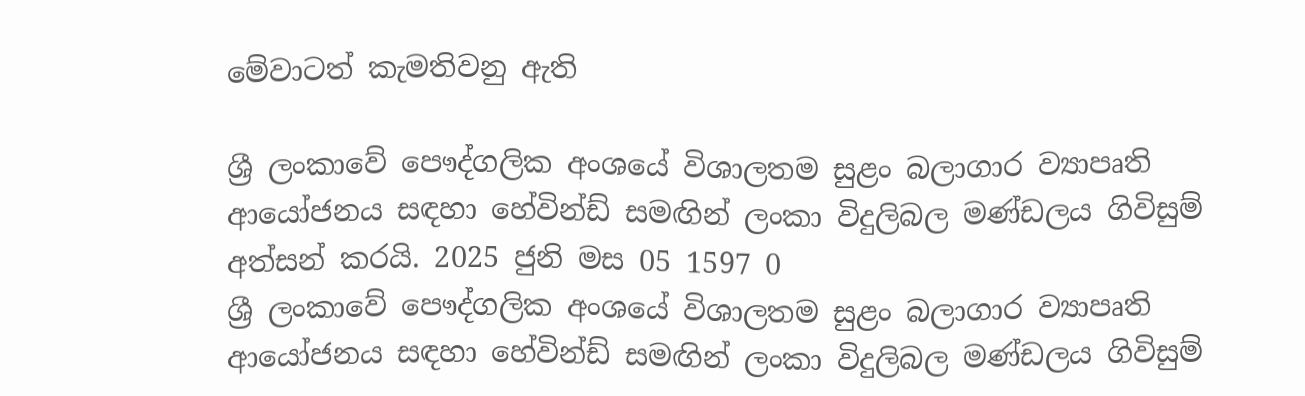මේවාටත් කැමතිවනු ඇති

ශ්‍රී ලංකාවේ පෞද්ගලික අංශයේ විශාලතම සුළං බලාගාර ව්‍යාපෘති ආයෝජනය සඳහා හේවින්ඩ් සමඟින් ලංකා විදුලිබල මණ්ඩලය ගිවිසුම් අත්සන් කරයි. 2025 ජුනි මස 05 1597 0
ශ්‍රී ලංකාවේ පෞද්ගලික අංශයේ විශාලතම සුළං බලාගාර ව්‍යාපෘති ආයෝජනය සඳහා හේවින්ඩ් සමඟින් ලංකා විදුලිබල මණ්ඩලය ගිවිසුම්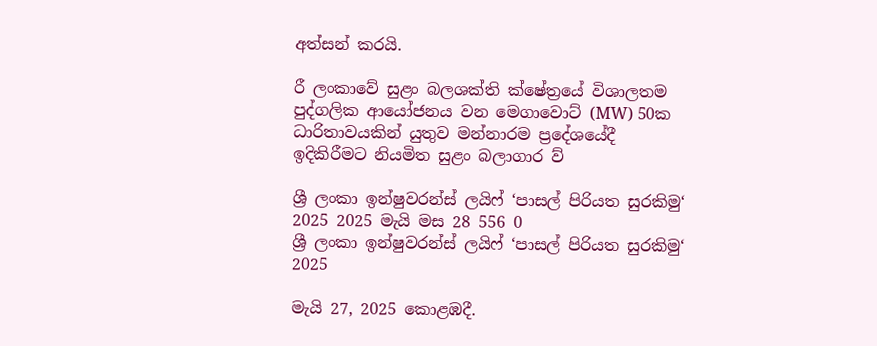අත්සන් කරයි.

රී ලංකාවේ සුළං බලශක්ති ක්ෂේත්‍රයේ විශාලතම පුද්ගලික ආයෝජනය වන මෙගාවොට් (MW) 50ක ධාරිතාවයකින් යුතුව මන්නාරම ප්‍රදේශයේදී ඉදිකිරීමට නියමිත සුළං බලාගාර ව්‍

ශ්‍රී ලංකා ඉන්ෂුවරන්ස් ලයිෆ් ‘පාසල් පිරියත සුරකිමු‘ 2025 2025 මැයි මස 28 556 0
ශ්‍රී ලංකා ඉන්ෂුවරන්ස් ලයිෆ් ‘පාසල් පිරියත සුරකිමු‘ 2025

මැයි 27, 2025 කොළඹදී.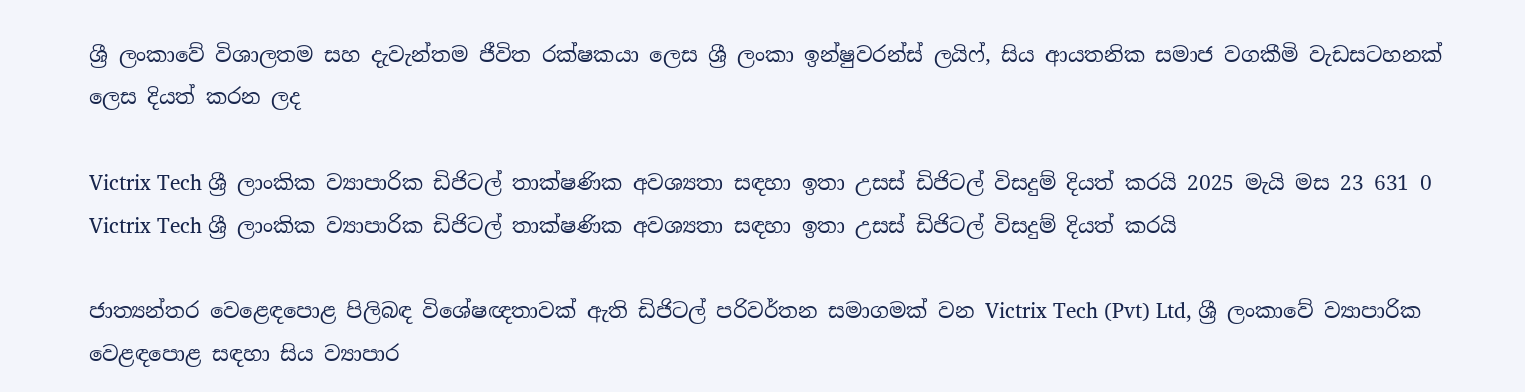ශ්‍රී ලංකාවේ විශාලතම සහ දැවැන්තම ජීවිත රක්ෂකයා ලෙස ශ්‍රී ලංකා ඉන්ෂුවරන්ස් ලයිෆ්, සිය ආයතනික සමාජ වගකීමි වැඩසටහනක් ලෙස දියත් කරන ලද

Victrix Tech ශ්‍රී ලාංකික ව්‍යාපාරික ඩිජිටල් තාක්ෂණික අවශ්‍යතා සඳහා ඉතා උසස් ඩිජිටල් විසදුම් දියත් කරයි 2025 මැයි මස 23 631 0
Victrix Tech ශ්‍රී ලාංකික ව්‍යාපාරික ඩිජිටල් තාක්ෂණික අවශ්‍යතා සඳහා ඉතා උසස් ඩිජිටල් විසදුම් දියත් කරයි

ජාත්‍යන්තර වෙළෙඳපොළ පිලිබඳ විශේෂඥතාවක් ඇති ඩිජිටල් පරිවර්තන සමාගමක් වන Victrix Tech (Pvt) Ltd, ශ්‍රී ලංකාවේ ව්‍යාපාරික වෙළඳපොළ සඳහා සිය ව්‍යාපාර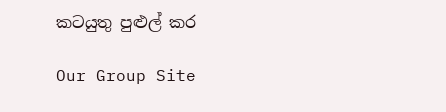කටයුතු පුළුල් කර

Our Group Site